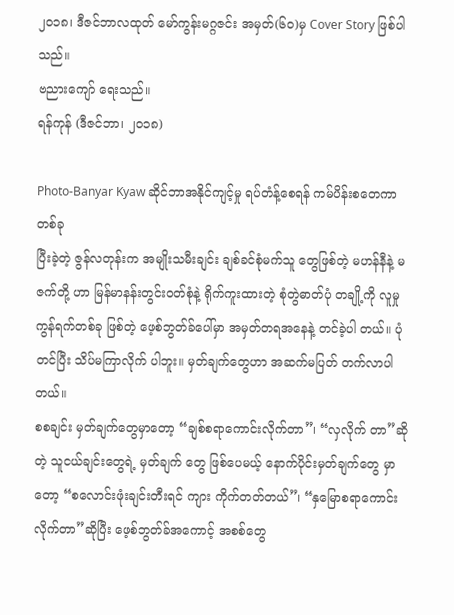၂ဝ၁၈၊ ဒီဇင်ဘာလထုတ် မော်ကွန်းမဂ္ဂဇင်း အမှတ်(၆ဝ)မှ Cover Story ဖြစ်ပါသည်။
ဗညားကျော် ရေးသည်။
ရန်ကုန် (ဒီဇင်ဘာ၊ ၂၀၁၈)

Photo-Banyar Kyaw ဆိုင်ဘာအနိုင်ကျင့်မှု ရပ်တံန့်စေရန် ကမ်ပိန်းစတေကာ တစ်ခု
ပြီးခဲ့တဲ့ ဇွန်လတုန်းက အမျိုးသမီးချင်း ချစ်ခင်စုံမက်သူ တွေဖြစ်တဲ့ မဟန်နီနဲ့ မဇက်တို့ ဟာ မြန်မာနန်းတွင်းဝတ်စုံနဲ့ ရိုက်ကူးထားတဲ့ စုံတွဲဓာတ်ပုံ တချို့ကို လူမှုကွန်ရက်တစ်ခု ဖြစ်တဲ့ ဖေ့စ်ဘွတ်ခ်ပေါ်မှာ အမှတ်တရအနေနဲ့ တင်ခဲ့ပါ တယ်။ ပုံတင်ပြီး သိပ်မကြာလိုက် ပါဘူး။ မှတ်ချက်တွေဟာ အဆက်မပြတ် တက်လာပါတယ်။
စစချင်း မှတ်ချက်တွေမှာတော့ “ချစ်စရာကောင်းလိုက်တာ”၊ “လှလိုက် တာ”ဆိုတဲ့ သူငယ်ချင်းတွေရဲ့ မှတ်ချက် တွေ ဖြစ်ပေမယ့် နောက်ပိုင်းမှတ်ချက်တွေ မှာတော့ “စလောင်းဖုံးချင်းတီးရင် ကျား ကိုက်တတ်တယ်”၊ “နှမြောစရာကောင်း လိုက်တာ”ဆိုပြီး ဖေ့စ်ဘွတ်ခ်အကောင့် အစစ်တွေ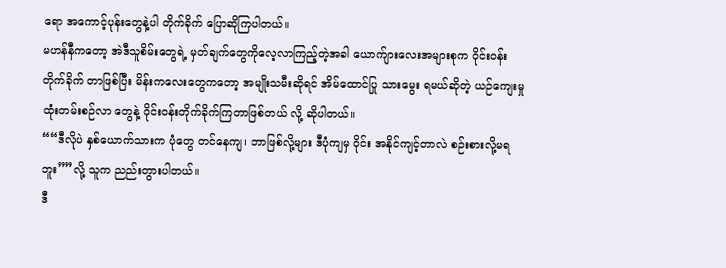ရော အကောင့်ပုန်းတွေနဲ့ပါ တိုက်ခိုက် ပြောဆိုကြပါတယ်။
မဟန်နီကတော့ အဲဒီသူစိမ်းတွေရဲ့ မှတ်ချက်တွေကိုလေ့လာကြည့်တဲ့အခါ ယောက်ျားလေးအများစုက ဝိုင်းဝန်းတိုက်ခိုက် တာဖြစ်ပြီး မိန်းကလေးတွေကတော့ အမျိုးသမီးဆိုရင် အိမ်ထောင်ပြု သားမွေး ရမယ်ဆိုတဲ့ ယဉ်ကျေးမှု ထုံးတမ်းစဉ်လာ တွေနဲ့ ဝိုင်းဝန်းတိုက်ခိုက်ကြတာဖြစ်တယ် လို့ ဆိုပါတယ်။
““ဒီလိုပဲ နှစ်ယောက်သားက ပုံတွေ တင်နေကျ၊ ဘာဖြစ်လို့များ ဒီပုံကျမှ ဝိုင်း အနိုင်ကျင့်တာလဲ စဉ်းစားလို့မရဘူး””လို့ သူက ညည်းတွားပါတယ်။
ဒီ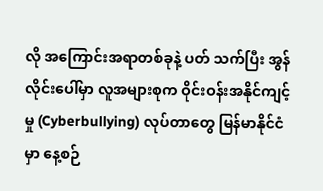လို အကြောင်းအရာတစ်ခုနဲ့ ပတ် သက်ပြီး အွန်လိုင်းပေါ်မှာ လူအများစုက ဝိုင်းဝန်းအနိုင်ကျင့်မှု (Cyberbullying) လုပ်တာတွေ မြန်မာနိုင်ငံမှာ နေ့စဉ်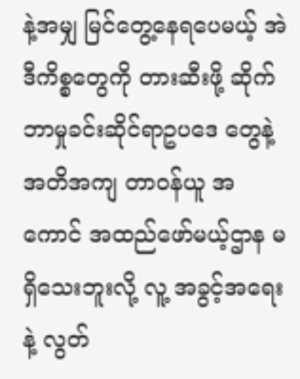နဲ့အမျှ မြင်တွေ့နေရပေမယ့် အဲဒီကိစ္စတွေကို တားဆီးဖို့ ဆိုက်ဘာမှုခင်းဆိုင်ရာဥပဒေ တွေနဲ့ အတိအကျ တာဝန်ယူ အကောင် အထည်ဖော်မယ့်ဌာန မရှိသေးဘူးလို့ လူ့ အခွင့်အရေးနဲ့ လွတ်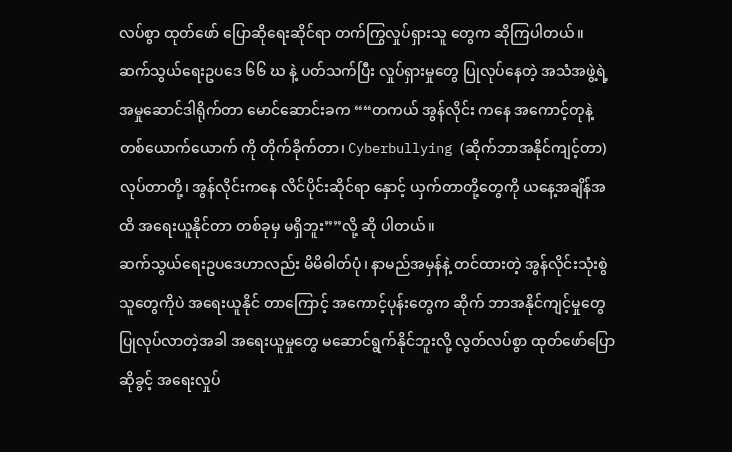လပ်စွာ ထုတ်ဖော် ပြောဆိုရေးဆိုင်ရာ တက်ကြွလှုပ်ရှားသူ တွေက ဆိုကြပါတယ်။
ဆက်သွယ်ရေးဥပဒေ ၆၆ ဃ နဲ့ ပတ်သက်ပြီး လှုပ်ရှားမှုတွေ ပြုလုပ်နေတဲ့ အသံအဖွဲ့ရဲ့ အမှုဆောင်ဒါရိုက်တာ မောင်ဆောင်းခက ““တကယ် အွန်လိုင်း ကနေ အကောင့်တုနဲ့ တစ်ယောက်ယောက် ကို တိုက်ခိုက်တာ၊ Cyberbullying (ဆိုက်ဘာအနိုင်ကျင့်တာ) လုပ်တာတို့၊ အွန်လိုင်းကနေ လိင်ပိုင်းဆိုင်ရာ နှောင့် ယှက်တာတို့တွေကို ယနေ့အချိန်အထိ အရေးယူနိုင်တာ တစ်ခုမှ မရှိဘူး””လို့ ဆို ပါတယ်။
ဆက်သွယ်ရေးဥပဒေဟာလည်း မိမိဓါတ်ပုံ၊ နာမည်အမှန်နဲ့ တင်ထားတဲ့ အွန်လိုင်းသုံးစွဲသူတွေကိုပဲ အရေးယူနိုင် တာကြောင့် အကောင့်ပုန်းတွေက ဆိုက် ဘာအနိုင်ကျင့်မှုတွေ ပြုလုပ်လာတဲ့အခါ အရေးယူမှုတွေ မဆောင်ရွက်နိုင်ဘူးလို့ လွတ်လပ်စွာ ထုတ်ဖော်ပြောဆိုခွင့် အရေးလှုပ်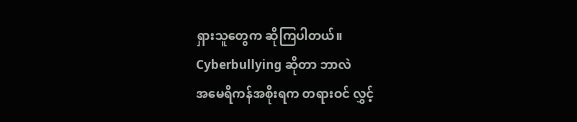ရှားသူတွေက ဆိုကြပါတယ်။
Cyberbullying ဆိုတာ ဘာလဲ
အမေရိကန်အစိုးရက တရားဝင် လွှင့်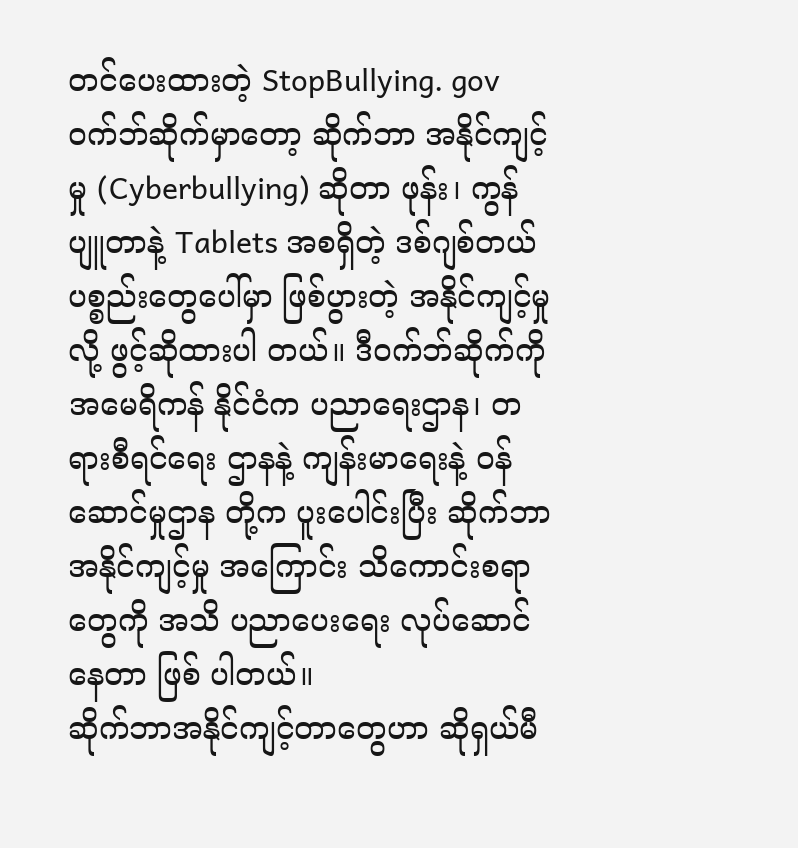တင်ပေးထားတဲ့ StopBullying. gov ဝက်ဘ်ဆိုက်မှာတော့ ဆိုက်ဘာ အနိုင်ကျင့်မှု (Cyberbullying) ဆိုတာ ဖုန်း၊ ကွန်ပျူတာနဲ့ Tablets အစရှိတဲ့ ဒစ်ဂျစ်တယ်ပစ္စည်းတွေပေါ်မှာ ဖြစ်ပွားတဲ့ အနိုင်ကျင့်မှုလို့ ဖွင့်ဆိုထားပါ တယ်။ ဒီဝက်ဘ်ဆိုက်ကို အမေရိကန် နိုင်ငံက ပညာရေးဌာန၊ တရားစီရင်ရေး ဌာနနဲ့ ကျန်းမာရေးနဲ့ ဝန်ဆောင်မှုဌာန တို့က ပူးပေါင်းပြီး ဆိုက်ဘာအနိုင်ကျင့်မှု အကြောင်း သိကောင်းစရာတွေကို အသိ ပညာပေးရေး လုပ်ဆောင်နေတာ ဖြစ် ပါတယ်။
ဆိုက်ဘာအနိုင်ကျင့်တာတွေဟာ ဆိုရှယ်မီ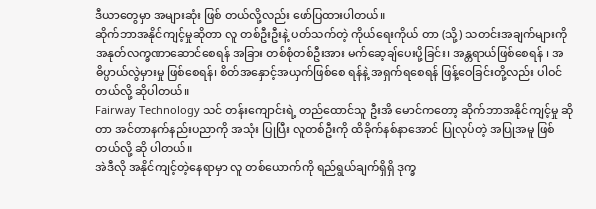ဒီယာတွေမှာ အများဆုံး ဖြစ် တယ်လို့လည်း ဖော်ပြထားပါတယ်။
ဆိုက်ဘာအနိုင်ကျင့်မှုဆိုတာ လူ တစ်ဦးဦးနဲ့ ပတ်သက်တဲ့ ကိုယ်ရေးကိုယ် တာ (သို့) သတင်းအချက်များကို အနုတ်လက္ခဏာဆောင်စေရန် အခြား တစ်စုံတစ်ဦးအား မက်ဆေ့ချ်ပေးပို့ခြင်း၊ အန္တရာယ်ဖြစ်စေရန် ၊ အဓိပ္ပာယ်လွဲမှားမှု ဖြစ်စေရန်၊ စိတ်အနှောင့်အယှက်ဖြစ်စေ ရန်နဲ့ အရှက်ရစေရန် ဖြန့်ဝေခြင်းတို့လည်း ပါဝင်တယ်လို့ ဆိုပါတယ်။
Fairway Technology သင် တန်းကျောင်းရဲ့ တည်ထောင်သူ ဦးအိ မောင်ကတော့ ဆိုက်ဘာအနိုင်ကျင့်မှု ဆိုတာ အင်တာနက်နည်းပညာကို အသုံး ပြုပြီး လူတစ်ဦးကို ထိခိုက်နစ်နာအောင် ပြုလုပ်တဲ့ အပြုအမူ ဖြစ်တယ်လို့ ဆို ပါတယ်။
အဲဒီလို အနိုင်ကျင့်တဲ့နေရာမှာ လူ တစ်ယောက်ကို ရည်ရွယ်ချက်ရှိရှိ ဒုက္ခ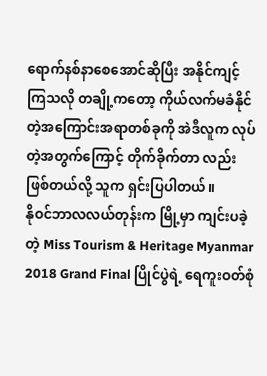ရောက်နစ်နာစေအောင်ဆိုပြီး အနိုင်ကျင့် ကြသလို တချို့ကတော့ ကိုယ်လက်မခံနိုင် တဲ့အကြောင်းအရာတစ်ခုကို အဲဒီလူက လုပ်တဲ့အတွက်ကြောင့် တိုက်ခိုက်တာ လည်း ဖြစ်တယ်လို့ သူက ရှင်းပြပါတယ်။
နိုဝင်ဘာလလယ်တုန်းက မြို့မှာ ကျင်းပခဲ့တဲ့ Miss Tourism & Heritage Myanmar 2018 Grand Final ပြိုင်ပွဲရဲ့ ရေကူးဝတ်စုံ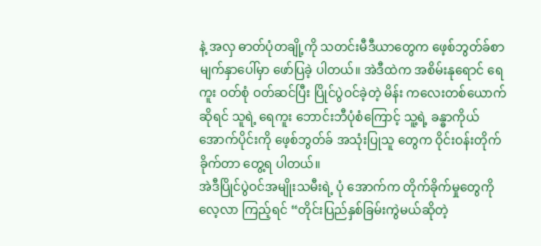နဲ့ အလှ ဓာတ်ပုံတချို့ကို သတင်းမီဒီယာတွေက ဖေ့စ်ဘွတ်ခ်စာမျက်နှာပေါ်မှာ ဖော်ပြခဲ့ ပါတယ်။ အဲဒီထဲက အစိမ်းနုရောင် ရေကူး ဝတ်စုံ ဝတ်ဆင်ပြီး ပြိုင်ပွဲဝင်ခဲ့တဲ့ မိန်း ကလေးတစ်ယောက်ဆိုရင် သူရဲ့ ရေကူး ဘောင်းဘီပုံစံကြောင့် သူ့ရဲ့ ခန္ဓာကိုယ် အောက်ပိုင်းကို ဖေ့စ်ဘွတ်ခ် အသုံးပြုသူ တွေက ဝိုင်းဝန်းတိုက်ခိုက်တာ တွေ့ရ ပါတယ်။
အဲဒီပြိုင်ပွဲဝင်အမျိုးသမီးရဲ့ ပုံ အောက်က တိုက်ခိုက်မှုတွေကို လေ့လာ ကြည့်ရင် “တိုင်းပြည်နှစ်ခြမ်းကွဲမယ်ဆိုတဲ့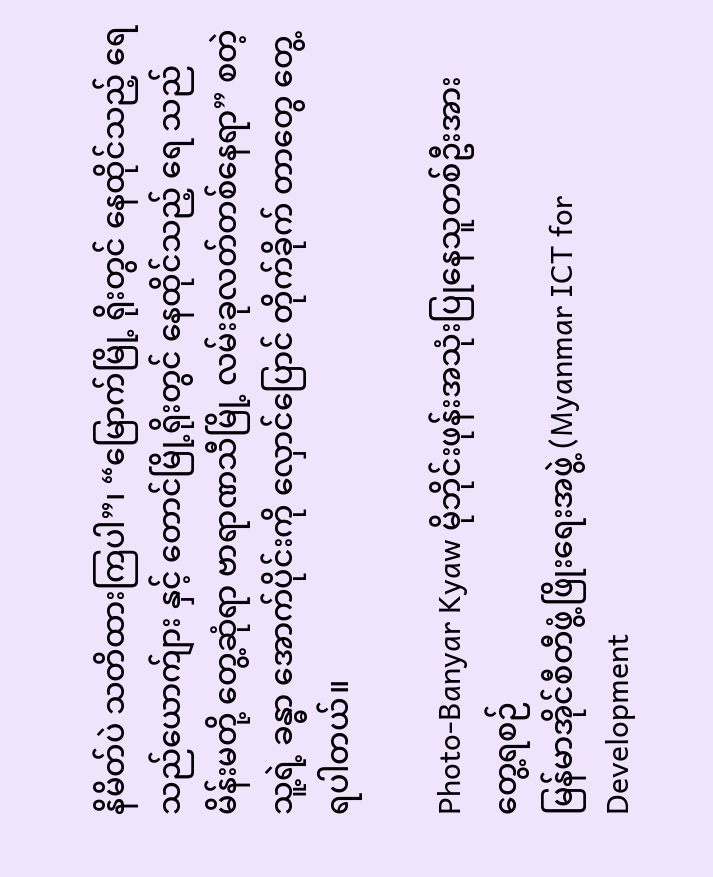နိမိတ်ပဲ သတိထားကြပါ”၊ “မြောက်မြို့ ရိုးတွင် နေထိုင်သည့် ရေသည်ယောက်ျား နှင့် တောင်မြို့ရိုးတွင် နေထိုင်သည့် ရေ သည် မိန်းမတို့ တွေ့ဆုံရာ ဗာရာဏသီမြို့ လမ်းခုလတ်တစ်နေရာ” စတဲ့ သူ့ရဲ့ ခန္ဓာ အောက်ပိုင်းကို လှောင်ပြောင် တိုက်ခိုက် တာတွေ တွေ့ရပါတယ်။

Photo-Banyar Kyaw မိုဘိုင်းဖုန်းအသုံးပြုနေသူတစ်ဦးအား တွေ့ရစဉ်
မြန်မာအိုင်စီတီဖွံ့ဖြိုးရေးအဖွဲ့ (Myanmar ICT for Development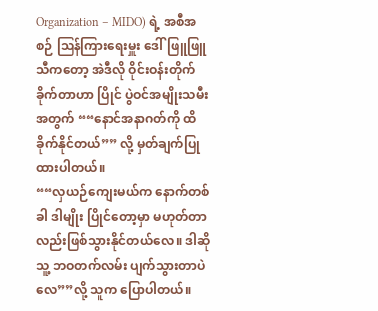Organization – MIDO) ရဲ့ အစီအစဉ် ဩန်ကြားရေးမှူး ဒေါ်ဖြူဖြူသီကတော့ အဲဒီလို ဝိုင်းဝန်းတိုက်ခိုက်တာဟာ ပြိုင် ပွဲဝင်အမျိုးသမီးအတွက် ““နောင်အနာဂတ်ကို ထိခိုက်နိုင်တယ်”” လို့ မှတ်ချက်ပြု ထားပါတယ်။
““လှယဉ်ကျေးမယ်က နောက်တစ် ခါ ဒါမျိုး ပြိုင်တော့မှာ မဟုတ်တာ လည်းဖြစ်သွားနိုင်တယ်လေ။ ဒါဆို သူ့ ဘဝတက်လမ်း ပျက်သွားတာပဲလေ””လို့ သူက ပြောပါတယ်။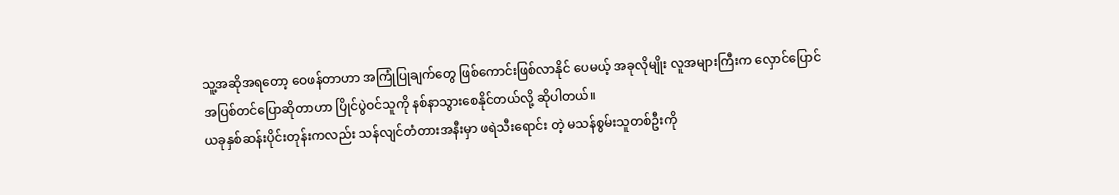သူ့အဆိုအရတော့ ဝေဖန်တာဟာ အကြုံပြုချက်တွေ ဖြစ်ကောင်းဖြစ်လာနိုင် ပေမယ့် အခုလိုမျိုး လူအများကြီးက လှောင်ပြောင်အပြစ်တင်ပြောဆိုတာဟာ ပြိုင်ပွဲဝင်သူကို နစ်နာသွားစေနိုင်တယ်လို့ ဆိုပါတယ်။
ယခုနှစ်ဆန်းပိုင်းတုန်းကလည်း သန်လျင်တံတားအနီးမှာ ဖရဲသီးရောင်း တဲ့ မသန်စွမ်းသူတစ်ဦးကို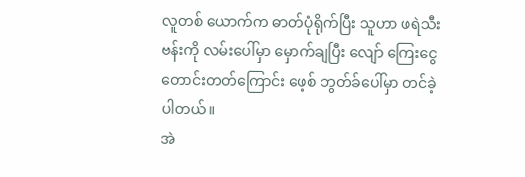လူတစ် ယောက်က ဓာတ်ပုံရိုက်ပြီး သူဟာ ဖရဲသီး ဗန်းကို လမ်းပေါ်မှာ မှောက်ချပြီး လျော် ကြေးငွေတောင်းတတ်ကြောင်း ဖေ့စ် ဘွတ်ခ်ပေါ်မှာ တင်ခဲ့ပါတယ်။
အဲ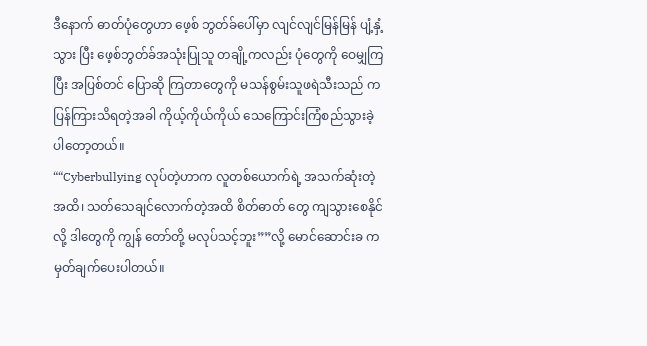ဒီနောက် ဓာတ်ပုံတွေဟာ ဖေ့စ် ဘွတ်ခ်ပေါ်မှာ လျင်လျင်မြန်မြန် ပျံ့နှံ့သွား ပြီး ဖေ့စ်ဘွတ်ခ်အသုံးပြုသူ တချို့ကလည်း ပုံတွေကို ဝေမျှကြပြီး အပြစ်တင် ပြောဆို ကြတာတွေကို မသန်စွမ်းသူဖရဲသီးသည် က ပြန်ကြားသိရတဲ့အခါ ကိုယ့်ကိုယ်ကိုယ် သေကြောင်းကြံစည်သွားခဲ့ပါတော့တယ်။
““Cyberbullying လုပ်တဲ့ဟာက လူတစ်ယောက်ရဲ့ အသက်ဆုံးတဲ့အထိ၊ သတ်သေချင်လောက်တဲ့အထိ စိတ်ဓာတ် တွေ ကျသွားစေနိုင်လို့ ဒါတွေကို ကျွန် တော်တို့ မလုပ်သင့်ဘူး””လို့ မောင်ဆောင်းခ က မှတ်ချက်ပေးပါတယ်။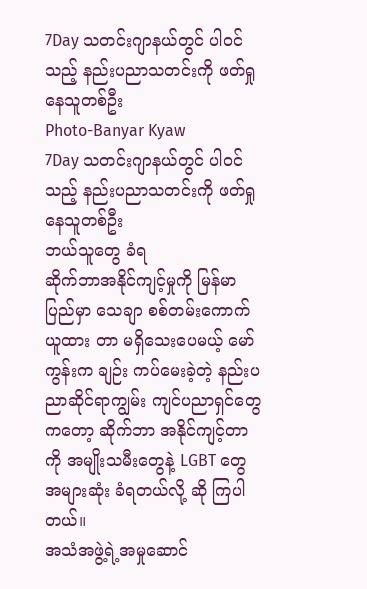7Day သတင်းဂျာနယ်တွင် ပါဝင်သည့် နည်းပညာသတင်းကို ဖတ်ရှုနေသူတစ်ဦး
Photo-Banyar Kyaw
7Day သတင်းဂျာနယ်တွင် ပါဝင်သည့် နည်းပညာသတင်းကို ဖတ်ရှုနေသူတစ်ဦး
ဘယ်သူတွေ ခံရ
ဆိုက်ဘာအနိုင်ကျင့်မှုကို မြန်မာ ပြည်မှာ သေချာ စစ်တမ်းကောက်ယူထား တာ မရှိသေးပေမယ့် မော်ကွန်းက ချဉ်း ကပ်မေးခဲ့တဲ့ နည်းပညာဆိုင်ရာကျွမ်း ကျင်ပညာရှင်တွေကတော့ ဆိုက်ဘာ အနိုင်ကျင့်တာကို အမျိုးသမီးတွေနဲ့ LGBT တွေ အများဆုံး ခံရတယ်လို့ ဆို ကြပါတယ်။
အသံအဖွဲ့ရဲ့အမှုဆောင်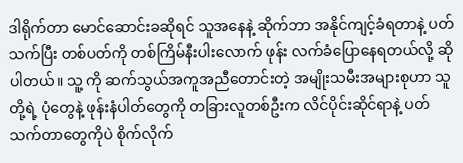ဒါရိုက်တာ မောင်ဆောင်းခဆိုရင် သူအနေနဲ့ ဆိုက်ဘာ အနိုင်ကျင့်ခံရတာနဲ့ ပတ်သက်ပြီး တစ်ပတ်ကို တစ်ကြိမ်နီးပါးလောက် ဖုန်း လက်ခံပြောနေရတယ်လို့ ဆိုပါတယ်။ သူ့ ကို ဆက်သွယ်အကူအညီတောင်းတဲ့ အမျိုးသမီးအများစုဟာ သူတို့ရဲ့ ပုံတွေနဲ့ ဖုန်းနံပါတ်တွေကို တခြားလူတစ်ဦးက လိင်ပိုင်းဆိုင်ရာနဲ့ ပတ်သက်တာတွေကိုပဲ စိုက်လိုက်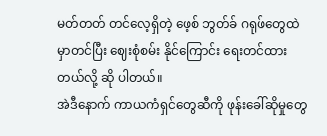မတ်တတ် တင်လေ့ရှိတဲ့ ဖေ့စ် ဘွတ်ခ် ဂရုဖ်တွေထဲမှာတင်ပြီး ဈေးစုံစမ်း နိုင်ကြောင်း ရေးတင်ထားတယ်လို့ ဆို ပါတယ်။
အဲဒီနောက် ကာယကံရှင်တွေဆီကို ဖုန်းခေါ်ဆိုမှုတွေ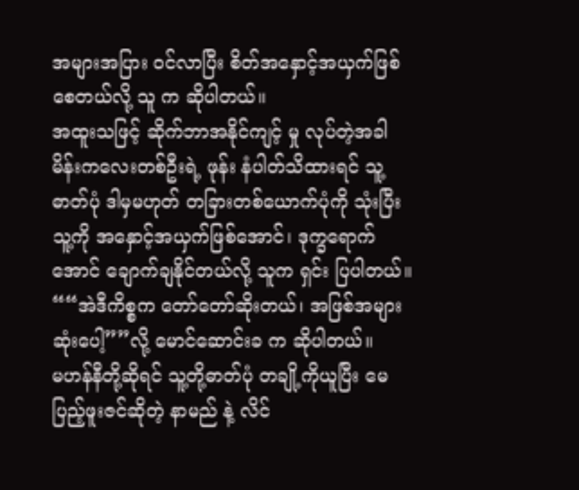အများအပြား ဝင်လာပြီး စိတ်အနှောင့်အယှက်ဖြစ်စေတယ်လို့ သူ က ဆိုပါတယ်။
အထူးသဖြင့် ဆိုက်ဘာအနိုင်ကျင့် မှု လုပ်တဲ့အခါ မိန်းကလေးတစ်ဦးရဲ့ ဖုန်း နံပါတ်သိထားရင် သူ့ဓာတ်ပုံ ဒါမှမဟုတ် တခြားတစ်ယောက်ပုံကို သုံးပြီး သူ့ကို အနှောင့်အယှက်ဖြစ်အောင်၊ ဒုက္ခရောက် အောင် ချောက်ချနိုင်တယ်လို့ သူက ရှင်း ပြပါတယ်။
““အဲဒီကိစ္စက တော်တော်ဆိုးတယ်၊ အဖြစ်အများဆုံးပေါ့””လို့ မောင်ဆောင်းခ က ဆိုပါတယ်။
မဟန်နီတို့ဆိုရင် သူ့တို့ဓာတ်ပုံ တချို့ကိုယူပြီး မေပြည့်ဖူးဇင်ဆိုတဲ့ နာမည် နဲ့ လိင်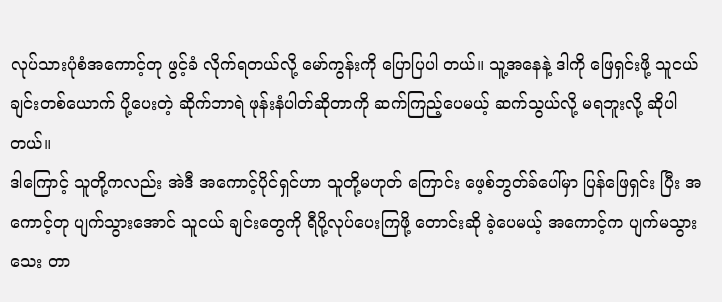လုပ်သားပုံစံအကောင့်တု ဖွင့်ခံ လိုက်ရတယ်လို့ မော်ကွန်းကို ပြောပြပါ တယ်။ သူ့အနေနဲ့ ဒါကို ဖြေရှင်းဖို့ သူငယ် ချင်းတစ်ယောက် ပို့ပေးတဲ့ ဆိုက်ဘာရဲ ဖုန်းနံပါတ်ဆိုတာကို ဆက်ကြည့်ပေမယ့် ဆက်သွယ်လို့ မရဘူးလို့ ဆိုပါတယ်။
ဒါကြောင့် သူတို့ကလည်း အဲဒီ အကောင့်ပိုင်ရှင်ဟာ သူတို့မဟုတ် ကြောင်း ဖေ့စ်ဘွတ်ခ်ပေါ်မှာ ပြန်ဖြေရှင်း ပြီး အကောင့်တု ပျက်သွားအောင် သူငယ် ချင်းတွေကို ရီပို့လုပ်ပေးကြဖို့ တောင်းဆို ခဲ့ပေမယ့် အကောင့်က ပျက်မသွားသေး တာ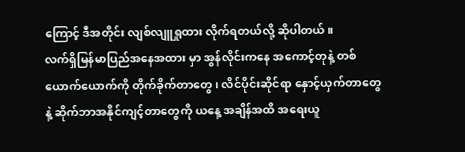ကြောင့် ဒီအတိုင်း လျစ်လျူရှုထား လိုက်ရတယ်လို့ ဆိုပါတယ်။
လက်ရှိမြန်မာပြည်အနေအထား မှာ အွန်လိုင်းကနေ အကောင့်တုနဲ့ တစ် ယောက်ယောက်ကို တိုက်ခိုက်တာတွေ၊ လိင်ပိုင်းဆိုင်ရာ နှောင့်ယှက်တာတွေနဲ့ ဆိုက်ဘာအနိုင်ကျင့်တာတွေကို ယနေ့ အချိန်အထိ အရေးယူ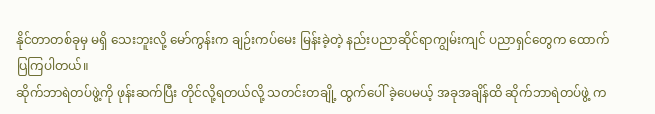နိုင်တာတစ်ခုမှ မရှိ သေးဘူးလို့ မော်ကွန်းက ချဉ်းကပ်မေး မြန်းခဲ့တဲ့ နည်းပညာဆိုင်ရာကျွမ်းကျင် ပညာရှင်တွေက ထောက်ပြကြပါတယ်။
ဆိုက်ဘာရဲတပ်ဖွဲ့ကို ဖုန်းဆက်ပြီး တိုင်လို့ရတယ်လို့ သတင်းတချို့ ထွက်ပေါ် ခဲ့ပေမယ့် အခုအချိန်ထိ ဆိုက်ဘာရဲတပ်ဖွဲ့ က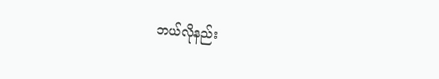ဘယ်လိုနည်း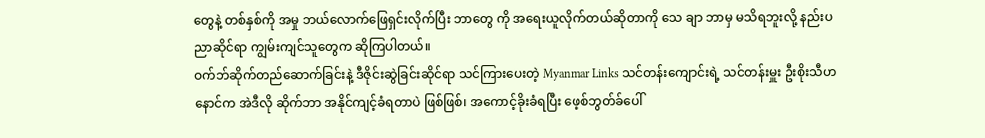တွေနဲ့ တစ်နှစ်ကို အမှု ဘယ်လောက်ဖြေရှင်းလိုက်ပြီး ဘာတွေ ကို အရေးယူလိုက်တယ်ဆိုတာကို သေ ချာ ဘာမှ မသိရဘူးလို့ နည်းပညာဆိုင်ရာ ကျွမ်းကျင်သူတွေက ဆိုကြပါတယ်။
ဝက်ဘ်ဆိုက်တည်ဆောက်ခြင်းနဲ့ ဒီဇိုင်းဆွဲခြင်းဆိုင်ရာ သင်ကြားပေးတဲ့ Myanmar Links သင်တန်းကျောင်းရဲ့ သင်တန်းမှူး ဦးစိုးသီဟနောင်က အဲဒီလို ဆိုက်ဘာ အနိုင်ကျင့်ခံရတာပဲ ဖြစ်ဖြစ်၊ အကောင့်ခိုးခံရပြီး ဖေ့စ်ဘွတ်ခ်ပေါ်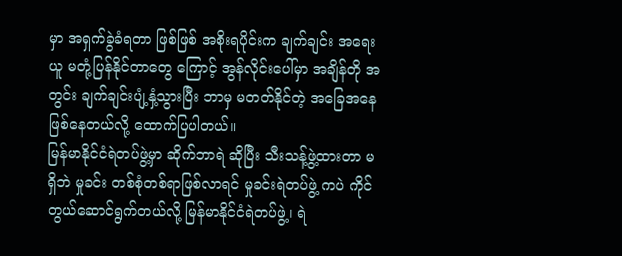မှာ အရှက်ခွဲခံရတာ ဖြစ်ဖြစ် အစိုးရပိုင်းက ချက်ချင်း အရေးယူ မတုံ့ပြန်နိုင်တာတွေ ကြောင့် အွန်လိုင်းပေါ်မှာ အချိန်တို အတွင်း ချက်ချင်းပျံ့နှံ့သွားပြီး ဘာမှ မတတ်နိုင်တဲ့ အခြေအနေ ဖြစ်နေတယ်လို့ ထောက်ပြပါတယ်။
မြန်မာနိုင်ငံရဲတပ်ဖွဲ့မှာ ဆိုက်ဘာရဲ ဆိုပြီး သီးသန့်ဖွဲ့ထားတာ မရှိဘဲ မှုခင်း တစ်စုံတစ်ရာဖြစ်လာရင် မှုခင်းရဲတပ်ဖွဲ့ ကပဲ ကိုင်တွယ်ဆောင်ရွက်တယ်လို့ မြန်မာနိုင်ငံရဲတပ်ဖွဲ့၊ ရဲ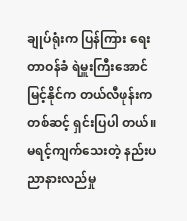ချုပ်ရုံးက ပြန်ကြား ရေးတာဝန်ခံ ရဲမှူးကြီးအောင်မြင့်နိုင်က တယ်လီဖုန်းကတစ်ဆင့် ရှင်းပြပါ တယ်။
မရင့်ကျက်သေးတဲ့ နည်းပညာနားလည်မှု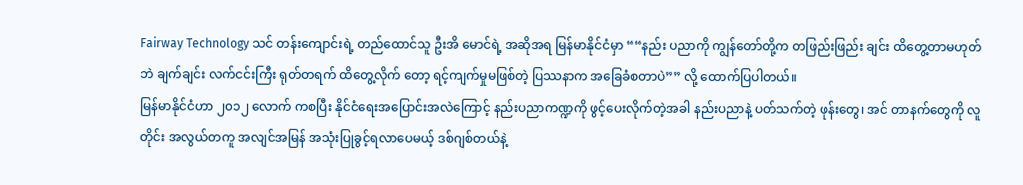Fairway Technology သင် တန်းကျောင်းရဲ့ တည်ထောင်သူ ဦးအိ မောင်ရဲ့ အဆိုအရ မြန်မာနိုင်ငံမှာ ““နည်း ပညာကို ကျွန်တော်တို့က တဖြည်းဖြည်း ချင်း ထိတွေ့တာမဟုတ်ဘဲ ချက်ချင်း လက်ငင်းကြီး ရုတ်တရက် ထိတွေ့လိုက် တော့ ရင့်ကျက်မှုမဖြစ်တဲ့ ပြဿနာက အခြေခံစတာပဲ”” လို့ ထောက်ပြပါတယ်။
မြန်မာနိုင်ငံဟာ ၂၀၁၂ လောက် ကစပြီး နိုင်ငံရေးအပြောင်းအလဲကြောင့် နည်းပညာကဏ္ဍကို ဖွင့်ပေးလိုက်တဲ့အခါ နည်းပညာနဲ့ ပတ်သက်တဲ့ ဖုန်းတွေ၊ အင် တာနက်တွေကို လူတိုင်း အလွယ်တကူ အလျင်အမြန် အသုံးပြုခွင့်ရလာပေမယ့် ဒစ်ဂျစ်တယ်နဲ့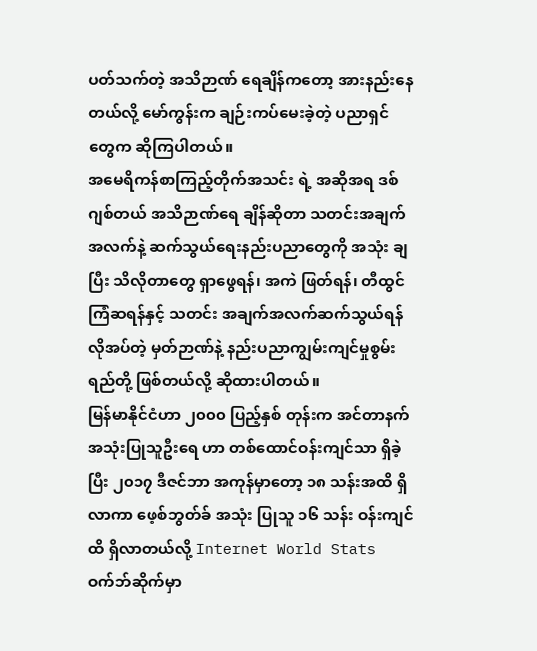ပတ်သက်တဲ့ အသိဉာဏ် ရေချိန်ကတော့ အားနည်းနေတယ်လို့ မော်ကွန်းက ချဉ်းကပ်မေးခဲ့တဲ့ ပညာရှင် တွေက ဆိုကြပါတယ်။
အမေရိကန်စာကြည့်တိုက်အသင်း ရဲ့ အဆိုအရ ဒစ်ဂျစ်တယ် အသိဉာဏ်ရေ ချိန်ဆိုတာ သတင်းအချက်အလက်နဲ့ ဆက်သွယ်ရေးနည်းပညာတွေကို အသုံး ချပြီး သိလိုတာတွေ ရှာဖွေရန်၊ အကဲ ဖြတ်ရန်၊ တီထွင်ကြံဆရန်နှင့် သတင်း အချက်အလက်ဆက်သွယ်ရန် လိုအပ်တဲ့ မှတ်ဉာဏ်နဲ့ နည်းပညာကျွမ်းကျင်မှုစွမ်း ရည်တို့ ဖြစ်တယ်လို့ ဆိုထားပါတယ်။
မြန်မာနိုင်ငံဟာ ၂၀၀၀ ပြည့်နှစ် တုန်းက အင်တာနက် အသုံးပြုသူဦးရေ ဟာ တစ်ထောင်ဝန်းကျင်သာ ရှိခဲ့ပြီး ၂၀၁၇ ဒီဇင်ဘာ အကုန်မှာတော့ ၁၈ သန်းအထိ ရှိလာကာ ဖေ့စ်ဘွတ်ခ် အသုံး ပြုသူ ၁၆ သန်း ဝန်းကျင်ထိ ရှိလာတယ်လို့ Internet World Stats ဝက်ဘ်ဆိုက်မှာ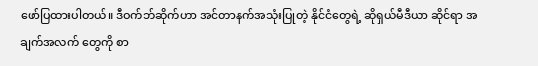ဖော်ပြထားပါတယ်။ ဒီဝက်ဘ်ဆိုက်ဟာ အင်တာနက်အသုံးပြုတဲ့ နိုင်ငံတွေရဲ့ ဆိုရှယ်မီဒီယာ ဆိုင်ရာ အချက်အလက် တွေကို စာ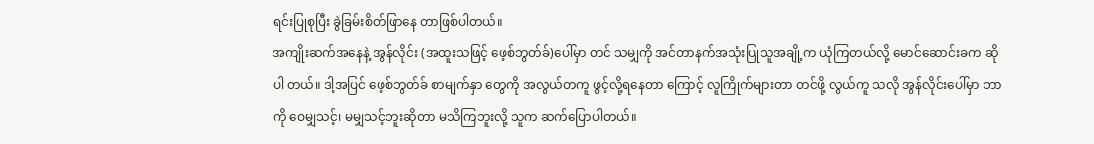ရင်းပြုစုပြီး ခွဲခြမ်းစိတ်ဖြာနေ တာဖြစ်ပါတယ်။
အကျိုးဆက်အနေနဲ့ အွန်လိုင်း (အထူးသဖြင့် ဖေ့စ်ဘွတ်ခ်)ပေါ်မှာ တင် သမျှကို အင်တာနက်အသုံးပြုသူအချို့က ယုံကြတယ်လို့ မောင်ဆောင်းခက ဆိုပါ တယ်။ ဒါ့အပြင် ဖေ့စ်ဘွတ်ခ် စာမျက်နှာ တွေကို အလွယ်တကူ ဖွင့်လို့ရနေတာ ကြောင့် လူကြိုက်များတာ တင်ဖို့ လွယ်ကူ သလို အွန်လိုင်းပေါ်မှာ ဘာကို ဝေမျှသင့်၊ မမျှသင့်ဘူးဆိုတာ မသိကြဘူးလို့ သူက ဆက်ပြောပါတယ်။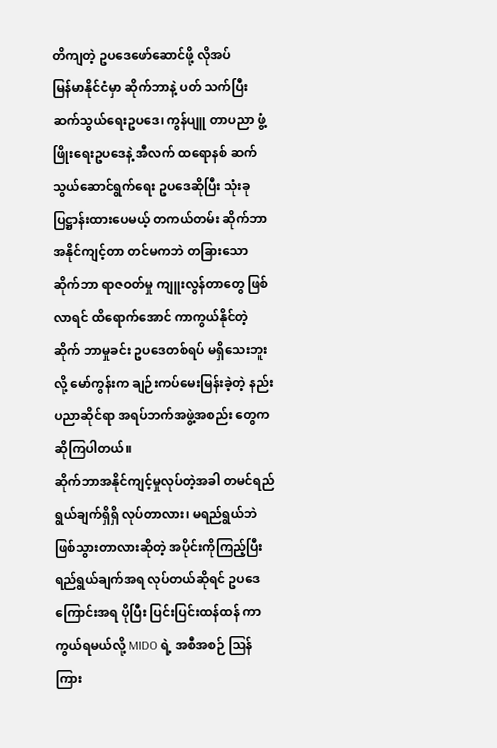တိကျတဲ့ ဥပဒေဖော်ဆောင်ဖို့ လိုအပ်
မြန်မာနိုင်ငံမှာ ဆိုက်ဘာနဲ့ ပတ် သက်ပြီး ဆက်သွယ်ရေးဥပဒေ၊ ကွန်ပျူ တာပညာ ဖွံ့ဖြိုးရေးဥပဒေနဲ့ အီလက် ထရောနစ် ဆက်သွယ်ဆောင်ရွက်ရေး ဥပဒေဆိုပြီး သုံးခု ပြဋ္ဌာန်းထားပေမယ့် တကယ်တမ်း ဆိုက်ဘာအနိုင်ကျင့်တာ တင်မကဘဲ တခြားသော ဆိုက်ဘာ ရာဇဝတ်မှု ကျူးလွန်တာတွေ ဖြစ်လာရင် ထိရောက်အောင် ကာကွယ်နိုင်တဲ့ ဆိုက် ဘာမှုခင်း ဥပဒေတစ်ရပ် မရှိသေးဘူးလို့ မော်ကွန်းက ချဉ်းကပ်မေးမြန်းခဲ့တဲ့ နည်း ပညာဆိုင်ရာ အရပ်ဘက်အဖွဲ့အစည်း တွေက ဆိုကြပါတယ်။
ဆိုက်ဘာအနိုင်ကျင့်မှုလုပ်တဲ့အခါ တမင်ရည်ရွယ်ချက်ရှိရှိ လုပ်တာလား၊ မရည်ရွယ်ဘဲ ဖြစ်သွားတာလားဆိုတဲ့ အပိုင်းကိုကြည့်ပြီး ရည်ရွယ်ချက်အရ လုပ်တယ်ဆိုရင် ဥပဒေကြောင်းအရ ပိုပြီး ပြင်းပြင်းထန်ထန် ကာကွယ်ရမယ်လို့ MIDO ရဲ့ အစီအစဉ် ဩန်ကြား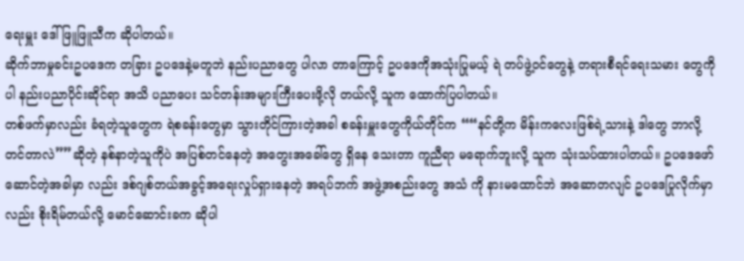ရေးမှူး ဒေါ်ဖြူဖြူသီက ဆိုပါတယ်။
ဆိုက်ဘာမှုခင်းဥပဒေက တခြား ဥပဒေနဲ့မတူဘဲ နည်းပညာတွေ ပါလာ တာကြောင့် ဥပဒေကိုအသုံးပြုမယ့် ရဲ တပ်ဖွဲ့ဝင်တွေနဲ့ တရားစီရင်ရေးသမား တွေကိုပါ နည်းပညာပိုင်းဆိုင်ရာ အသိ ပညာပေး သင်တန်းအများကြီးပေးဖို့လို တယ်လို့ သူက ထောက်ပြပါတယ်။
တစ်ဖက်မှာလည်း ခံရတဲ့သူတွေက ရဲစခန်းတွေမှာ သွားတိုင်ကြားတဲ့အခါ စခန်းမှူးတွေကိုယ်တိုင်က ““နင်တို့က မိန်းကလေးဖြစ်ရဲ့သားနဲ့ ဒါတွေ ဘာလို့ တင်တာလဲ””ဆိုတဲ့ နစ်နာတဲ့သူကိုပဲ အပြစ်တင်နေတဲ့ အတွေးအခေါ်တွေ ရှိနေ သေးတာ ကူညီရာ မရောက်ဘူးလို့ သူက သုံးသပ်ထားပါတယ်။ ဥပဒေဖော်ဆောင်တဲ့အခါမှာ လည်း ဒစ်ဂျစ်တယ်အခွင့်အရေးလှုပ်ရှားနေတဲ့ အရပ်ဘက် အဖွဲ့အစည်းတွေ အသံ ကို နားမထောင်ဘဲ အဆောတလျင် ဥပဒေပြုလိုက်မှာလည်း စိုးရိမ်တယ်လို့ မောင်ဆောင်းခက ဆိုပါ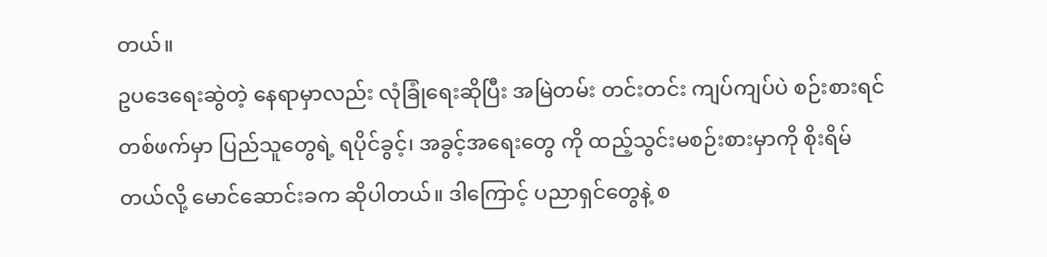တယ်။
ဥပဒေရေးဆွဲတဲ့ နေရာမှာလည်း လုံခြုံရေးဆိုပြီး အမြဲတမ်း တင်းတင်း ကျပ်ကျပ်ပဲ စဉ်းစားရင် တစ်ဖက်မှာ ပြည်သူတွေရဲ့ ရပိုင်ခွင့်၊ အခွင့်အရေးတွေ ကို ထည့်သွင်းမစဉ်းစားမှာကို စိုးရိမ် တယ်လို့ မောင်ဆောင်းခက ဆိုပါတယ်။ ဒါကြောင့် ပညာရှင်တွေနဲ့ စ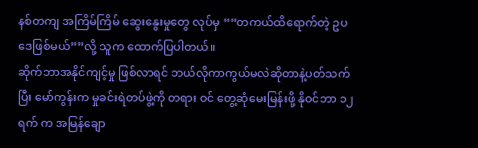နစ်တကျ အကြိမ်ကြိမ် ဆွေးနွေးမှုတွေ လုပ်မှ ““တကယ်ထိရောက်တဲ့ ဥပဒေဖြစ်မယ်””လို့ သူက ထောက်ပြပါတယ်။
ဆိုက်ဘာအနိုင်ကျင့်မှု ဖြစ်လာရင် ဘယ်လိုကာကွယ်မလဲဆိုတာနဲ့ပတ်သက် ပြီး မော်ကွန်းက မှုခင်းရဲတပ်ဖွဲ့ကို တရား ဝင် တွေ့ဆုံမေးမြန်းဖို့ နိုဝင်ဘာ ၁၂ ရက် က အမြန်ချော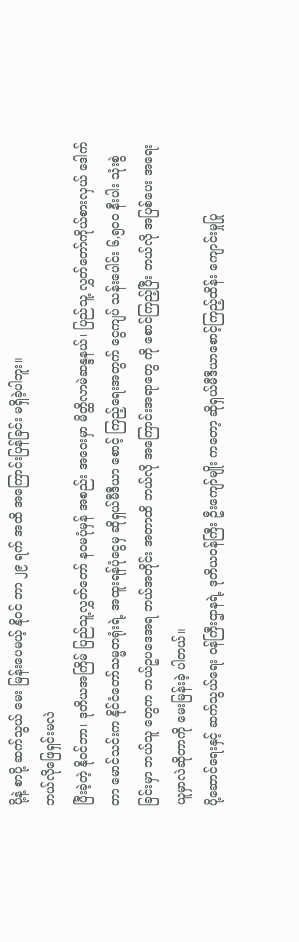ပို့နဲ့ စာပို့ ဆက်သွယ် မေး မြန်းပေမယ့် နိုဝင် ဘာ ၂၉ ရက် အထိ အကြောင်းပြန်ခြင်း မရှိခဲ့ပါဘူး။
ဘယ်လိုဖြေရှင်းမလဲ
ပြီးခဲ့တဲ့ နိုဝင်ဘာ၊ ဒုတိယအကြိမ် ပြည်သူ့လွှတ်တော် နဝမပုံမှန် အစည်း အဝေးမှာ မိတ္ထိလာမဲဆန္ဒနယ်၊ ပြည်သူ့ လွှတ်တော်ကိုယ်စားလှယ် ဒေါက်တာ မောင်သင်းက နိုင်ငံတော်သမ္မတရုံးရဲ့ အထူးရန်ပုံငွေမှ ဆိုရှယ်မီဒီယာ စောင့် ကြည့်ရေးအတွက် ငွေကျပ် သန်းပေါင်း ၆,၅၀၀ နီးပါး သုံးစွဲခြင်းမှာ ဘယ်သူ တွေက ဘယ်ဥပဒေအရ ဘယ်အတိုင်း အတာထိ ဘယ်လို အကြောင်းအရာတွေ ကို စောင်ကြည့်ပြီး ဘယ်လို အပြစ်ပေး အရေးယူမှာလဲဆိုတာကို မေးမြန်းခဲ့ ပါတယ်။
ပို့ဆောင်ရေးနှင့် ဆက်သွယ်ရေး ဝန်ကြီးဌာနရဲ့ ဒုတိယဝန်ကြီး ဦးကျော်မျိုး ကတော့ ဆိုရှယ်မီဒီယာစောင့်ကြည့်ထိန်း ကျောင်းမှုပြု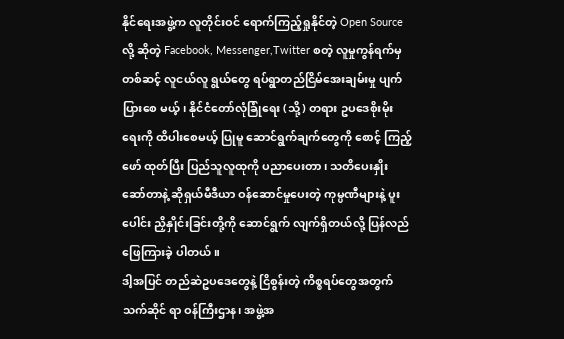နိုင်ရေးအဖွဲ့က လူတိုင်းဝင် ရောက်ကြည့်ရှုနိုင်တဲ့ Open Source လို့ ဆိုတဲ့ Facebook, Messenger,Twitter စတဲ့ လူမှုကွန်ရက်မှတစ်ဆင့် လူငယ်လူ ရွယ်တွေ ရပ်ရွာတည်ငြိမ်အေးချမ်းမှု ပျက်ပြားစေ မယ့်၊ နိုင်ငံတော်လုံခြုံရေး (သို့) တရား ဥပဒေစိုးမိုးရေးကို ထိပါးစေမယ့် ပြုမူ ဆောင်ရွက်ချက်တွေကို စောင့် ကြည့်ဖော် ထုတ်ပြီး ပြည်သူလူထုကို ပညာပေးတာ၊ သတိပေးနှိုးဆော်တာနဲ့ ဆိုရှယ်မီဒီယာ ဝန်ဆောင်မှုပေးတဲ့ ကုမ္ပဏီများနဲ့ ပူး ပေါင်း ညှိနှိုင်းခြင်းတို့ကို ဆောင်ရွက် လျက်ရှိတယ်လို့ ပြန်လည်ဖြေကြားခဲ့ ပါတယ်။
ဒါ့အပြင် တည်ဆဲဥပဒေတွေနဲ့ ငြိစွန်းတဲ့ ကိစ္စရပ်တွေအတွက် သက်ဆိုင် ရာ ဝန်ကြီးဌာန၊ အဖွဲ့အ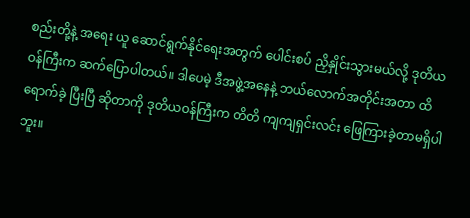စည်းတို့နဲ့ အရေး ယူ ဆောင်ရွက်နိုင်ရေးအတွက် ပေါင်းစပ် ညှိနှိုင်းသွားမယ်လို့ ဒုတိယဝန်ကြီးက ဆက်ပြောပါတယ်။ ဒါပေမဲ့ ဒီအဖွဲ့အနေနဲ့ ဘယ်လောက်အတိုင်းအတာ ထိရောက်ခဲ့ ပြီးပြီ ဆိုတာကို ဒုတိယဝန်ကြီးက တိတိ ကျကျရှင်းလင်း ဖြေကြားခဲ့တာမရှိပါဘူး။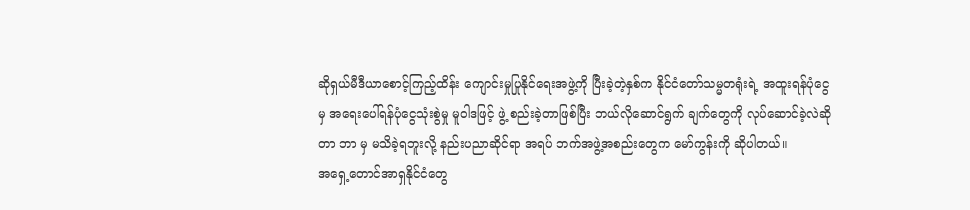ဆိုရှယ်မီဒီယာစောင့်ကြည့်ထိန်း ကျောင်းမှုပြုနိုင်ရေးအဖွဲ့ကို ပြီးခဲ့တဲ့နှစ်က နိုင်ငံတော်သမ္မတရုံးရဲ့ အထူးရန်ပုံငွေမှ အရေးပေါ်ရန်ပုံငွေသုံးစွဲမှု မူဝါဒဖြင့် ဖွဲ့ စည်းခဲ့တာဖြစ်ပြီး ဘယ်လိုဆောင်ရွက် ချက်တွေကို လုပ်ဆောင်ခဲ့လဲဆိုတာ ဘာ မှ မသိခဲ့ရဘူးလို့ နည်းပညာဆိုင်ရာ အရပ် ဘက်အဖွဲ့အစည်းတွေက မော်ကွန်းကို ဆိုပါတယ်။
အရှေ့တောင်အာရှနိုင်ငံတွေ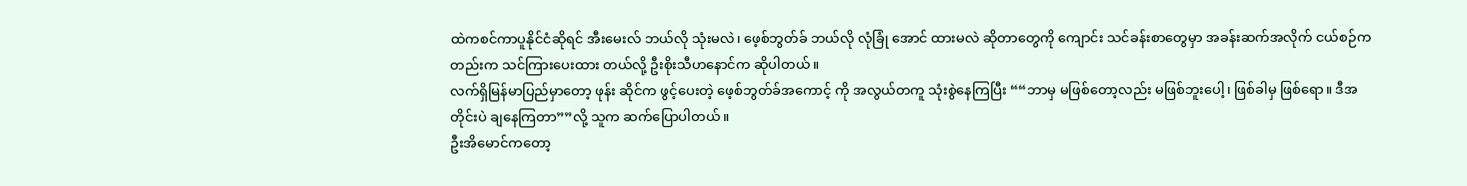ထဲကစင်ကာပူနိုင်ငံဆိုရင် အီးမေးလ် ဘယ်လို သုံးမလဲ၊ ဖေ့စ်ဘွတ်ခ် ဘယ်လို လုံခြုံ အောင် ထားမလဲ ဆိုတာတွေကို ကျောင်း သင်ခန်းစာတွေမှာ အခန်းဆက်အလိုက် ငယ်စဉ်ကတည်းက သင်ကြားပေးထား တယ်လို့ ဦးစိုးသီဟနောင်က ဆိုပါတယ်။
လက်ရှိမြန်မာပြည်မှာတော့ ဖုန်း ဆိုင်က ဖွင့်ပေးတဲ့ ဖေ့စ်ဘွတ်ခ်အကောင့် ကို အလွယ်တကူ သုံးစွဲနေကြပြီး ““ဘာမှ မဖြစ်တော့လည်း မဖြစ်ဘူးပေါ့၊ ဖြစ်ခါမှ ဖြစ်ရော။ ဒီအတိုင်းပဲ ချနေကြတာ””လို့ သူက ဆက်ပြောပါတယ်။
ဦးအိမောင်ကတော့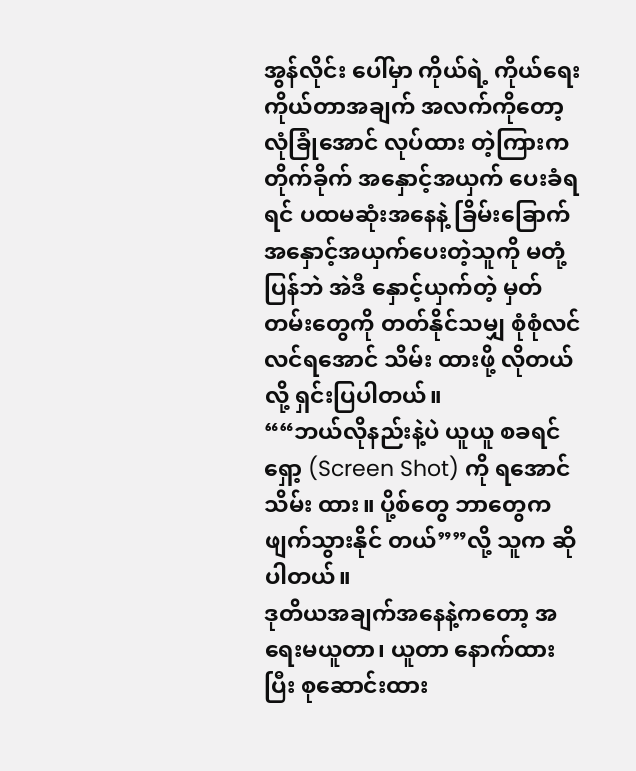အွန်လိုင်း ပေါ်မှာ ကိုယ်ရဲ့ ကိုယ်ရေးကိုယ်တာအချက် အလက်ကိုတော့ လုံခြုံအောင် လုပ်ထား တဲ့ကြားက တိုက်ခိုက် အနှောင့်အယှက် ပေးခံရရင် ပထမဆုံးအနေနဲ့ ခြိမ်းခြောက် အနှောင့်အယှက်ပေးတဲ့သူကို မတုံ့ပြန်ဘဲ အဲဒီ နှောင့်ယှက်တဲ့ မှတ်တမ်းတွေကို တတ်နိုင်သမျှ စုံစုံလင်လင်ရအောင် သိမ်း ထားဖို့ လိုတယ်လို့ ရှင်းပြပါတယ်။
““ဘယ်လိုနည်းနဲ့ပဲ ယူယူ စခရင် ရှော့ (Screen Shot) ကို ရအောင်သိမ်း ထား။ ပို့စ်တွေ ဘာတွေက ဖျက်သွားနိုင် တယ်””လို့ သူက ဆိုပါတယ်။
ဒုတိယအချက်အနေနဲ့ကတော့ အရေးမယူတာ၊ ယူတာ နောက်ထားပြီး စုဆောင်းထား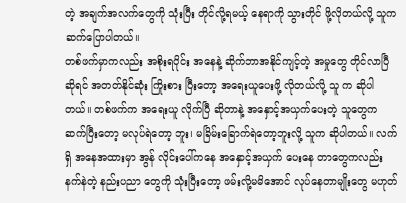တဲ့ အချက်အလက်တွေကို သုံးပြီး တိုင်လို့ရမယ့် နေရာကို သွားတိုင် ဖို့လိုတယ်လို့ သူက ဆက်ပြောပါတယ်။
တစ်ဖက်မှာကလည်း အစိုးရပိုင်း အနေနဲ့ ဆိုက်ဘာအနိုင်ကျင့်တဲ့ အမှုတွေ တိုင်လာပြီဆိုရင် အတတ်နိုင်ဆုံး ကြိုးစား ပြီးတော့ အရေးယူပေးဖို့ လိုတယ်လို့ သူ က ဆိုပါတယ်။ တစ်ဖက်က အရေးယူ လိုက်ပြီ ဆိုတာနဲ့ အနှောင့်အယှက်ပေးတဲ့ သူတွေက ဆက်ပြီးတော့ မလုပ်ရဲတော့ ဘူး၊ မခြိမ်းခြောက်ရဲတော့ဘူးလို့ သူက ဆိုပါတယ်။ လက်ရှိ အနေအထားမှာ အွန် လိုင်းပေါ်ကနေ အနှောင့်အယှက် ပေးနေ တာတွေကလည်း နက်နဲတဲ့ နည်းပညာ တွေကို သုံးပြီးတော့ ဖမ်းလို့မမိအောင် လုပ်နေတာမျိုးတွေ မဟုတ်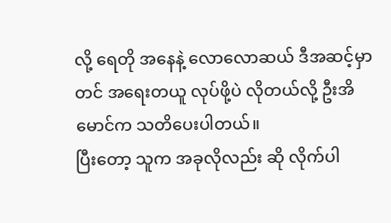လို့ ရေတို အနေနဲ့ လောလောဆယ် ဒီအဆင့်မှာတင် အရေးတယူ လုပ်ဖို့ပဲ လိုတယ်လို့ ဦးအိ မောင်က သတိပေးပါတယ်။
ပြီးတော့ သူက အခုလိုလည်း ဆို လိုက်ပါ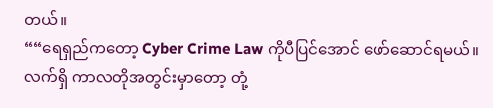တယ်။
““ရေရှည်ကတော့ Cyber Crime Law ကိုပီပြင်အောင် ဖော်ဆောင်ရမယ်။ လက်ရှိ ကာလတိုအတွင်းမှာတော့ တုံ့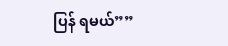ပြန် ရမယ်””